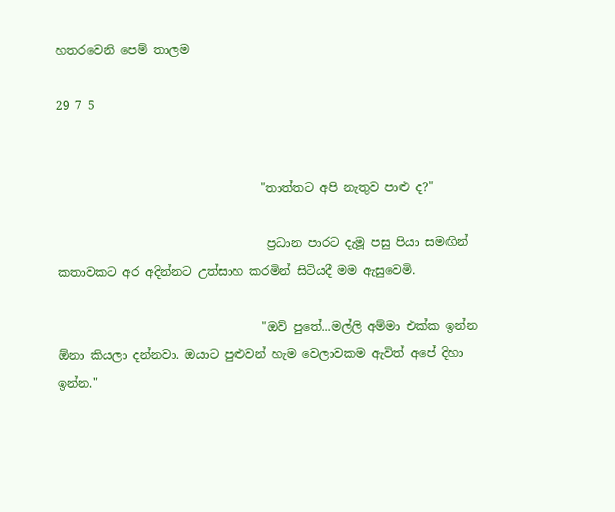හතරවෙනි පෙම් තාලම

29 7 5


                                  "තාත්තට අපි නැතුව පාළු ද?"

                                   ප්‍රධාන පාරට දැමූ පසු පියා සමඟින් කතාවකට අර අදින්නට උත්සාහ කරමින් සිටියදී මම ඇසුවෙමි.

                                  "ඔව් පුතේ...මල්ලි අම්මා එක්ක ඉන්න ඕනා කියලා දන්නවා. ඔයාට පුළුවන් හැම වෙලාවකම ඇවිත් අපේ දිහා ඉන්න."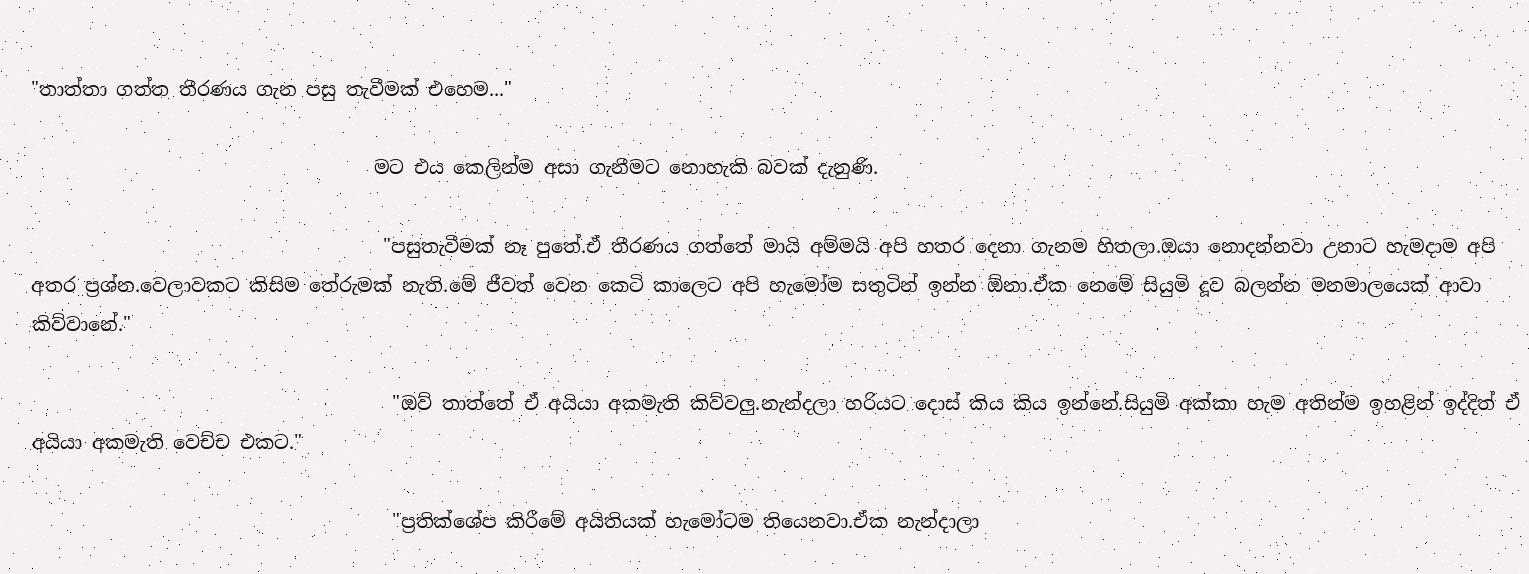"තාත්තා ගත්ත තීරණය ගැන පසු තැවීමක් එහෙම..."

                                    මට එය කෙලින්ම අසා ගැනීමට නොහැකි බවක් දැනුණි.

                                     "පසුතැවීමක් නෑ පුතේ.ඒ තීරණය ගත්තේ මායි අම්මයි අපි හතර දෙනා ගැනම හිතලා.ඔයා නොදන්නවා උනාට හැමදාම අපි අතර ප්‍රශ්න.වෙලාවකට කිසිම තේරුමක් නැති.මේ ජීවත් වෙන කෙටි කාලෙට අපි හැමෝම සතුටින් ඉන්න ඕනා.ඒක නෙමේ සියුමි දූව බලන්න මනමාලයෙක් ආවා කිව්වානේ."

                                      "ඔව් තාත්තේ ඒ අයියා අකමැති කිව්වලු.නැන්දලා හරියට දොස් කිය කිය ඉන්නේ.සියුමි අක්කා හැම අතින්ම ඉහළින් ඉද්දිත් ඒ අයියා අකමැති වෙච්ච එකට."

                                      "ප්‍රතික්ශේප කිරීමේ අයිතියක් හැමෝටම තියෙනවා.ඒක නැන්දාලා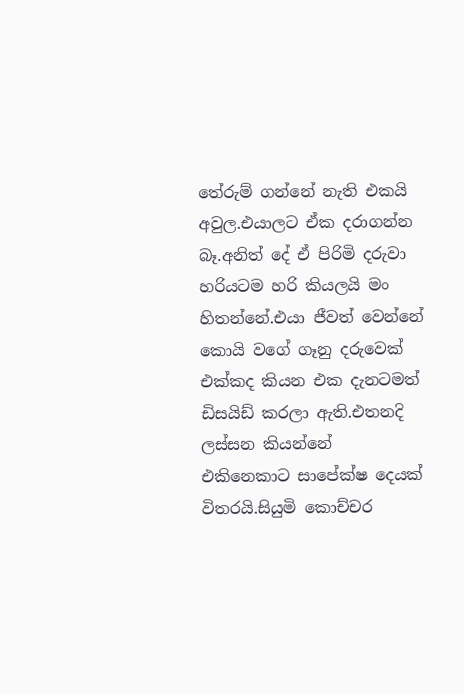තේරුම් ගන්නේ නැති එකයි අවුල.එයාලට ඒක දරාගන්න බෑ.අනිත් දේ ඒ පිරිමි දරුවා හරියටම හරි කියලයි මං හිතන්නේ.එයා ජීවත් වෙන්නේ කොයි වගේ ගෑනු දරුවෙක් එක්කද කියන එක දැනටමත් ඩිසයිඩ් කරලා ඇති.එතනදි ලස්සන කියන්නේ එකිනෙකාට සාපේක්ෂ දෙයක් විතරයි.සියුමි කොච්චර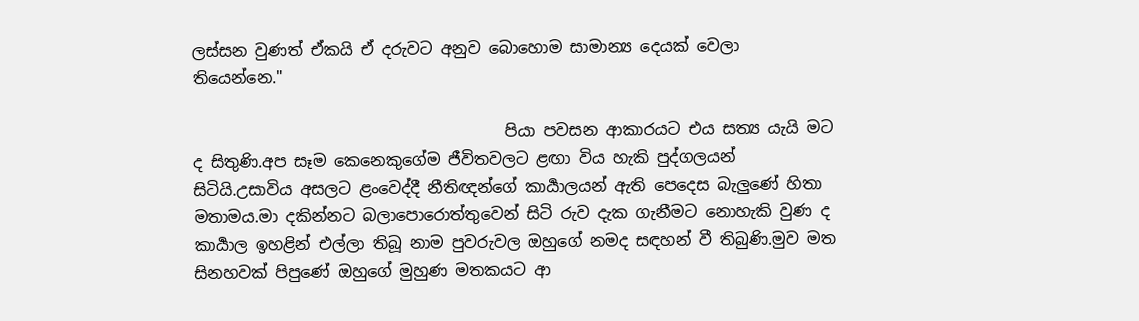ලස්සන වුණත් ඒකයි ඒ දරුවට අනුව බොහොම සාමාන්‍ය දෙයක් වෙලා තියෙන්නෙ."

                                       පියා පවසන ආකාරයට එය සත්‍ය යැයි මට ද සිතුණි.අප සෑම කෙනෙකුගේම ජීවිතවලට ළඟා විය හැකි පුද්ගලයන් සිටියි.උසාවිය අසලට ළංවෙද්දී නීතිඥන්ගේ කාර්‍යාලයන් ඇති පෙදෙස බැලුණේ හිතා මතාමය.මා දකින්නට බලාපොරොත්තුවෙන් සිටි රුව දැක ගැනීමට නොහැකි වුණ ද කාර්‍යාල ඉහළින් එල්ලා තිබූ නාම පුවරුවල ඔහුගේ නමද සඳහන් වී තිබුණි.මුව මත සිනහවක් පිපුණේ ඔහුගේ මුහුණ මතකයට ආ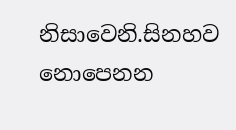නිසාවෙනි.සිනහව නොපෙනන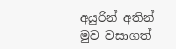අයුරින් අතින් මුව වසාගත්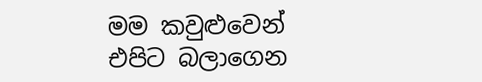මම කවුළුවෙන් එපිට බලාගෙන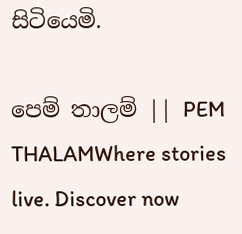සිටියෙමි.

පෙම් තාලම් || PEM THALAMWhere stories live. Discover now